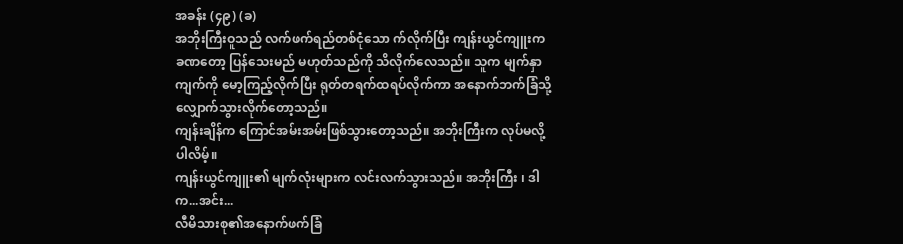အခန်း (၄၉) (ခ)
အဘိုးကြီးဝူသည် လက်ဖက်ရည်တစ်ငုံသော က်လိုက်ပြီး ကျန်းယွင်ကျူးက ခဏတော့ ပြန်သေးမည် မဟုတ်သည်ကို သိလိုက်လေသည်။ သူက မျက်နှာကျက်ကို မော့ကြည့်လိုက်ပြီး ရုတ်တရက်ထရပ်လိုက်ကာ အနောက်ဘက်ခြံသို့ လျှောက်သွားလိုက်တော့သည်။
ကျန်းချိန်က ကြောင်အမ်းအမ်းဖြစ်သွားတော့သည်။ အဘိုးကြီးက လုပ်မလို့ပါလိမ့်။
ကျန်းယွင်ကျူး၏ မျက်လုံးများက လင်းလက်သွားသည်။ အဘိုးကြီး ၊ ဒါက...အင်း...
လီမိသားစု၏အနောက်ဖက်ခြံ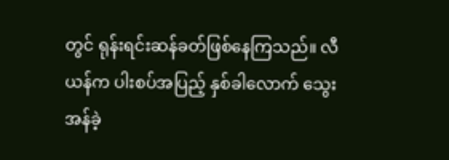တွင် ရုန်းရင်းဆန်ခတ်ဖြစ်နေကြသည်။ လီယန်က ပါးစပ်အပြည့် နှစ်ခါလောက် သွေးအန်ခဲ့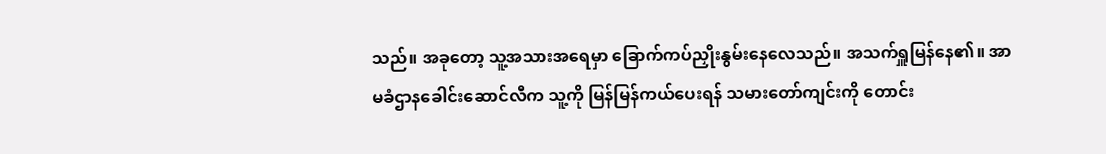သည်။ အခုတော့ သူ့အသားအရေမှာ ခြောက်ကပ်ညှိုးနွမ်းနေလေသည်။ အသက်ရှူမြန်နေ၏။ အာမခံဌာနခေါင်းဆောင်လီက သူ့ကို မြန်မြန်ကယ်ပေးရန် သမားတော်ကျင်းကို တောင်း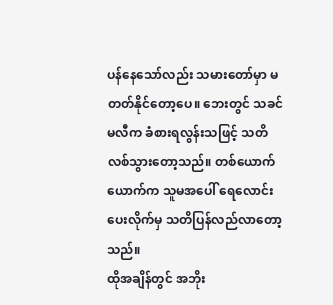ပန်နေသော်လည်း သမားတော်မှာ မတတ်နိုင်တော့ပေ။ ဘေးတွင် သခင်မလီက ခံစားရလွန်းသဖြင့် သတိလစ်သွားတော့သည်။ တစ်ယောက်ယောက်က သူမအပေါ် ရေလောင်းပေးလိုက်မှ သတိပြန်လည်လာတော့သည်။
ထိုအချိန်တွင် အဘိုး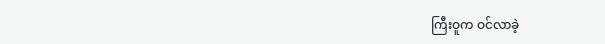ကြီးဝူက ဝင်လာခဲ့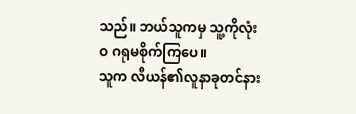သည်။ ဘယ်သူကမှ သူ့ကိုလုံးဝ ဂရုမစိုက်ကြပေ။
သူက လီယန်၏လူနာခုတင်နား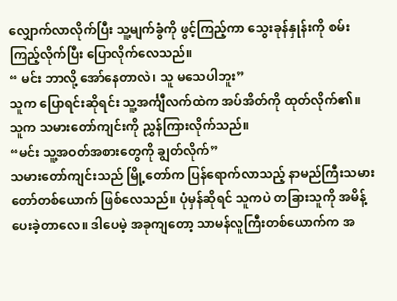လျှောက်လာလိုက်ပြီး သူ့မျက်ခွံကို ဖွင့်ကြည့်ကာ သွေးခုန်နှုန်းကို စမ်းကြည့်လိုက်ပြီး ပြောလိုက်လေသည်။
“ မင်း ဘာလို့ အော်နေတာလဲ၊ သူ မသေပါဘူး”
သူက ပြောရင်းဆိုရင်း သူ့အင်္ကျီလက်ထဲက အပ်အိတ်ကို ထုတ်လိုက်၏။ သူက သမားတော်ကျင်းကို ညွှန်ကြားလိုက်သည်။
“မင်း သူ့အဝတ်အစားတွေကို ချွတ်လိုက်”
သမားတော်ကျင်းသည် မြို့တော်က ပြန်ရောက်လာသည့် နာမည်ကြီးသမားတော်တစ်ယောက် ဖြစ်လေသည်။ ပုံမှန်ဆိုရင် သူကပဲ တခြားသူကို အမိန့်ပေးခဲ့တာလေ။ ဒါပေမဲ့ အခုကျတော့ သာမန်လူကြီးတစ်ယောက်က အ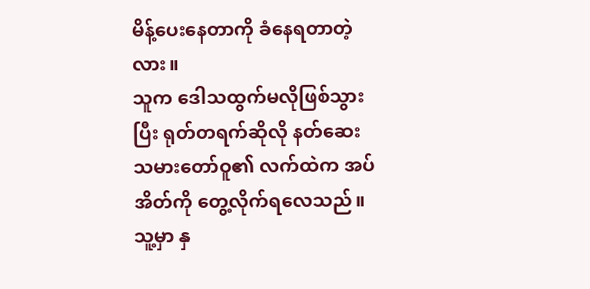မိန့်ပေးနေတာကို ခံနေရတာတဲ့လား။
သူက ဒေါသထွက်မလိုဖြစ်သွားပြီး ရုတ်တရက်ဆိုလို နတ်ဆေးသမားတော်ဝူ၏ လက်ထဲက အပ်အိတ်ကို တွေ့လိုက်ရလေသည်။ သူ့မှာ နှ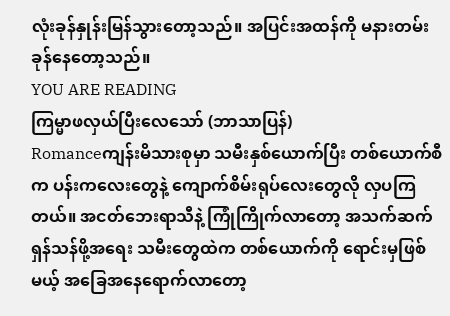လုံးခုန်နှုန်းမြန်သွားတော့သည်။ အပြင်းအထန်ကို မနားတမ်း ခုန်နေတော့သည်။
YOU ARE READING
ကြမ္မာဖလှယ်ပြီးလေသော် (ဘာသာပြန်)
Romanceကျန်းမိသားစုမှာ သမီးနှစ်ယောက်ပြီး တစ်ယောက်စီက ပန်းကလေးတွေနဲ့ ကျောက်စိမ်းရုပ်လေးတွေလို လှပကြတယ်။ အငတ်ဘေးရာသီနဲ့ ကြုံကြိုက်လာတော့ အသက်ဆက်ရှန်သန်ဖို့အရေး သမီးတွေထဲက တစ်ယောက်ကို ရောင်းမှဖြစ်မယ့် အခြေအနေရောက်လာတော့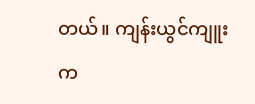တယ်။ ကျန်းယွင်ကျူးက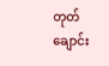တုတ်ချောင်း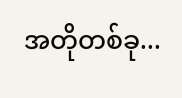အတိုတစ်ခု...